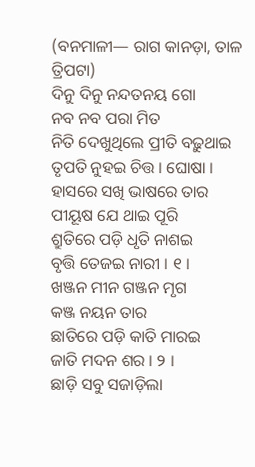(ବନମାଳୀ— ରାଗ କାନଡ଼ା, ତାଳ ତ୍ରିପଟା)
ଦିନୁ ଦିନୁ ନନ୍ଦତନୟ ଗୋ
ନବ ନବ ପରା ମିତ
ନିତି ଦେଖୁଥିଲେ ପ୍ରୀତି ବଢ଼ୁଥାଇ
ତୃପତି ନୁହଇ ଚିତ୍ତ । ଘୋଷା ।
ହାସରେ ସଖି ଭାଷରେ ତାର
ପୀୟୂଷ ଯେ ଥାଇ ପୂରି
ଶ୍ରୁତିରେ ପଡ଼ି ଧୃତି ନାଶଇ
ବୃତ୍ତି ତେଜଇ ନାରୀ । ୧ ।
ଖଞ୍ଜନ ମୀନ ଗଞ୍ଜନ ମୃଗ
କଞ୍ଜ ନୟନ ତାର
ଛାତିରେ ପଡ଼ି କାତି ମାରଇ
ଜାତି ମଦନ ଶର । ୨ ।
ଛାଡ଼ି ସବୁ ସଜାଡ଼ିଲା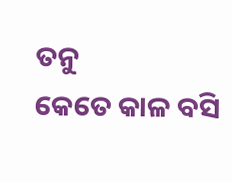ତନୁ
କେତେ କାଳ ବସି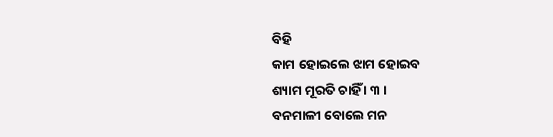ବିହି
କାମ ହୋଇଲେ ଝାମ ହୋଇବ
ଶ୍ୟାମ ମୂରତି ଚାହିଁ । ୩ ।
ବନମାଳୀ ବୋଲେ ମନ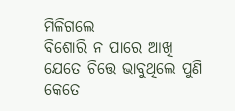ମିଳିଗଲେ
ବିଶୋରି ନ ପାରେ ଆଖି
ଯେତେ ଚିତ୍ତେ ଭାବୁଥିଲେ ପୁଣି
କେତେ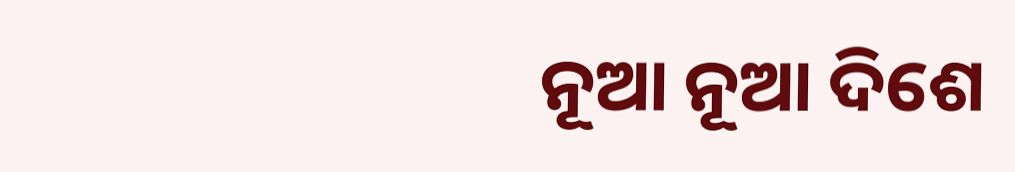ନୂଆ ନୂଆ ଦିଶେ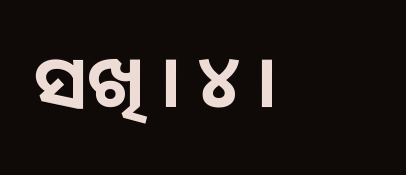ସଖି । ୪ ।